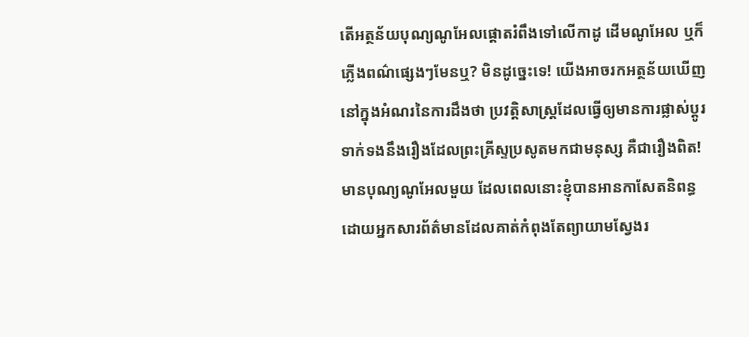តើអត្ថន័យបុណ្យណូអែលផ្ដោតរំពឹងទៅលើកាដូ ដើមណូអែល ឬក៏ភ្លើងពណ៌ផ្សេងៗមែនឬ? មិនដូច្នេះទេ! យើងអាចរកអត្ថន័យឃើញនៅក្នុងអំណរនៃការដឹងថា ប្រវត្តិសាស្ត្រដែលធ្វើឲ្យមានការផ្លាស់ប្ដូរទាក់ទងនឹងរឿងដែលព្រះគ្រីស្ទប្រសូតមកជាមនុស្ស គឺជារឿងពិត!
មានបុណ្យណូអែលមួយ ដែលពេលនោះខ្ញុំបានអានកាសែតនិពន្ធដោយអ្នកសារព័ត៌មានដែលគាត់កំពុងតែព្យាយាមស្វែងរ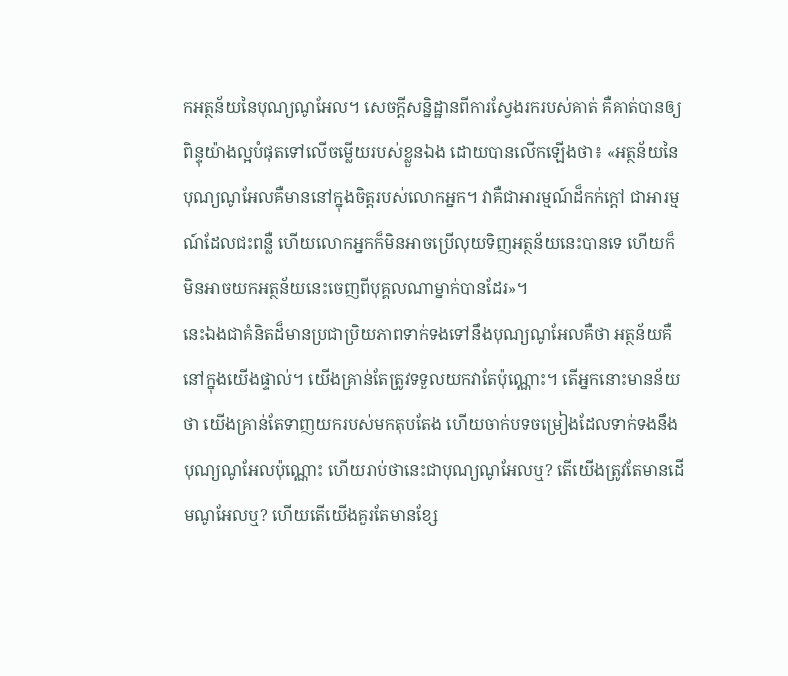កអត្ថន័យនៃបុណ្យណូអែល។ សេចក្តីសន្និដ្ឋានពីការស្វែងរករបស់គាត់ គឺគាត់បានឲ្យពិន្ទុយ៉ាងល្អបំផុតទៅលើចម្លើយរបស់ខ្លួនឯង ដោយបានលើកឡើងថា៖ «អត្ថន័យនៃបុណ្យណូអែលគឺមាននៅក្នុងចិត្តរបស់លោកអ្នក។ វាគឺជាអារម្មណ៍ដ៏កក់ក្ដៅ ជាអារម្មណ៍ដែលជះពន្លឺ ហើយលោកអ្នកក៏មិនអាចប្រើលុយទិញអត្ថន័យនេះបានទេ ហើយក៏មិនអាចយកអត្ថន័យនេះចេញពីបុគ្គលណាម្នាក់បានដែរ»។
នេះឯងជាគំនិតដ៏មានប្រជាប្រិយភាពទាក់ទងទៅនឹងបុណ្យណូអែលគឺថា អត្ថន័យគឺនៅក្នុងយើងផ្ទាល់។ យើងគ្រាន់តែត្រូវទទួលយកវាតែប៉ុណ្ណោះ។ តើអ្នកនោះមានន័យថា យើងគ្រាន់តែទាញយករបស់មកតុបតែង ហើយចាក់បទចម្រៀងដែលទាក់ទងនឹងបុណ្យណូអែលប៉ុណ្ណោះ ហើយរាប់ថានេះជាបុណ្យណូអែលឬ? តើយើងត្រូវតែមានដើមណូអែលឬ? ហើយតើយើងគួរតែមានខ្សែ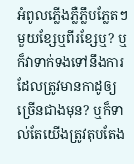អំពូលភ្លើងភ្លឺភ្លឹបភ្លែតៗមួយខ្សែឬពីរខ្សែឬ? ឬក៏វាទាក់ទងទៅនឹងការដែលត្រូវមានកាដូឲ្យច្រើនជាងមុន? ឬក៏ទាល់តែយើងត្រូវតុបតែង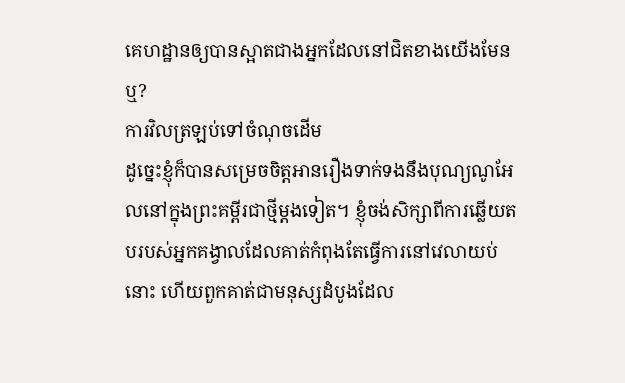គេហដ្ឋានឲ្យបានស្អាតជាងអ្នកដែលនៅជិតខាងយើងមែនឬ?
ការវិលត្រឡប់ទៅចំណុចដើម
ដូច្នេះខ្ញុំក៏បានសម្រេចចិត្តអានរឿងទាក់ទងនឹងបុណ្យណូអែលនៅក្នុងព្រះគម្ពីរជាថ្មីម្ដងទៀត។ ខ្ញុំចង់សិក្សាពីការឆ្លើយតបរបស់អ្នកគង្វាលដែលគាត់កំពុងតែធ្វើការនៅវេលាយប់នោះ ហើយពួកគាត់ជាមនុស្សដំបូងដែល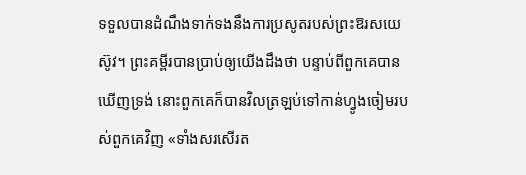ទទួលបានដំណឹងទាក់ទងនឹងការប្រសូតរបស់ព្រះឱរសយេស៊ូវ។ ព្រះគម្ពីរបានប្រាប់ឲ្យយើងដឹងថា បន្ទាប់ពីពួកគេបានឃើញទ្រង់ នោះពួកគេក៏បានវិលត្រឡប់ទៅកាន់ហ្វូងចៀមរបស់ពួកគេវិញ «ទាំងសរសើរត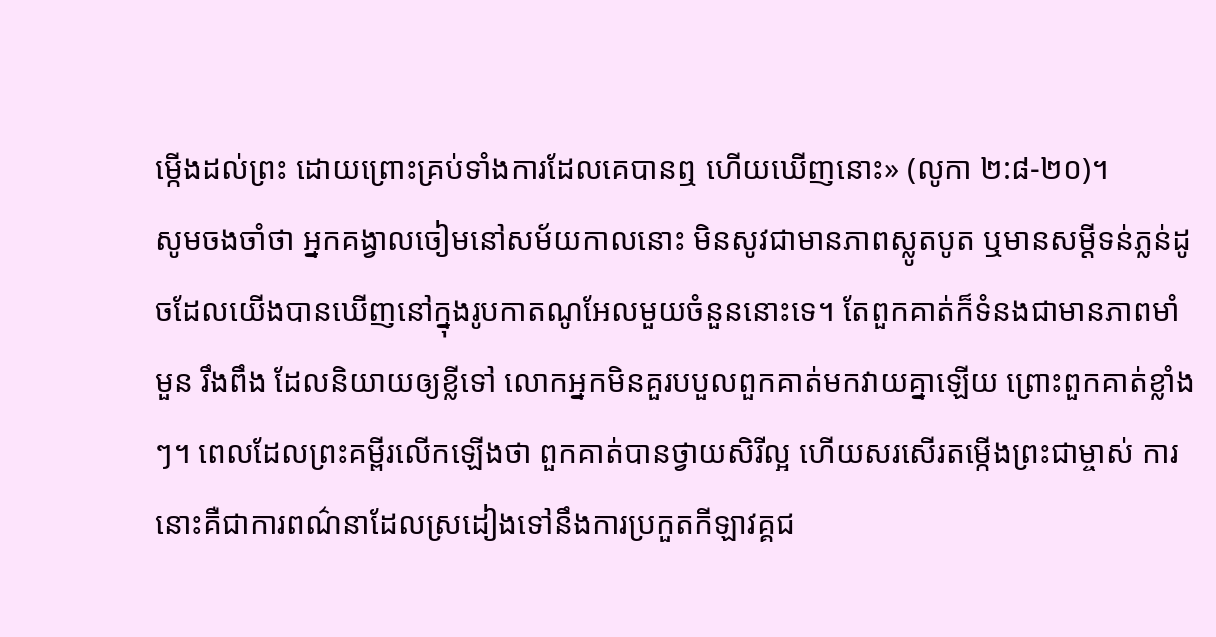ម្កើងដល់ព្រះ ដោយព្រោះគ្រប់ទាំងការដែលគេបានឮ ហើយឃើញនោះ» (លូកា ២:៨-២០)។
សូមចងចាំថា អ្នកគង្វាលចៀមនៅសម័យកាលនោះ មិនសូវជាមានភាពស្លូតបូត ឬមានសម្ដីទន់ភ្លន់ដូចដែលយើងបានឃើញនៅក្នុងរូបកាតណូអែលមួយចំនួននោះទេ។ តែពួកគាត់ក៏ទំនងជាមានភាពមាំមួន រឹងពឹង ដែលនិយាយឲ្យខ្លីទៅ លោកអ្នកមិនគួរបបួលពួកគាត់មកវាយគ្នាឡើយ ព្រោះពួកគាត់ខ្លាំងៗ។ ពេលដែលព្រះគម្ពីរលើកឡើងថា ពួកគាត់បានថ្វាយសិរីល្អ ហើយសរសើរតម្កើងព្រះជាម្ចាស់ ការនោះគឺជាការពណ៌នាដែលស្រដៀងទៅនឹងការប្រកួតកីឡាវគ្គជ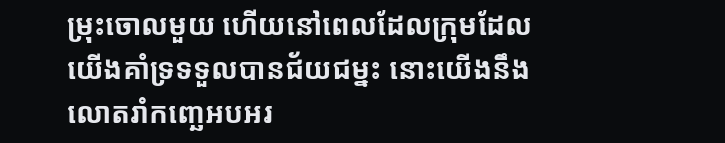ម្រុះចោលមួយ ហើយនៅពេលដែលក្រុមដែលយើងគាំទ្រទទួលបានជ័យជម្នះ នោះយើងនឹងលោតរាំកញ្ឆេអបអរ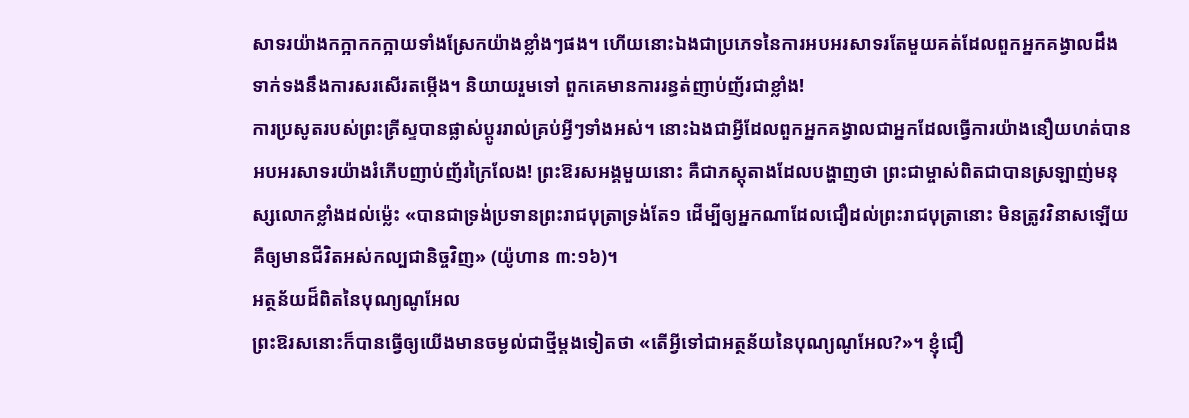សាទរយ៉ាងកក្អាកកក្អាយទាំងស្រែកយ៉ាងខ្លាំងៗផង។ ហើយនោះឯងជាប្រភេទនៃការអបអរសាទរតែមួយគត់ដែលពួកអ្នកគង្វាលដឹងទាក់ទងនឹងការសរសើរតម្កើង។ និយាយរួមទៅ ពួកគេមានការរន្ធត់ញាប់ញ័រជាខ្លាំង!
ការប្រសូតរបស់ព្រះគ្រីស្ទបានផ្លាស់ប្ដូររាល់គ្រប់អ្វីៗទាំងអស់។ នោះឯងជាអ្វីដែលពួកអ្នកគង្វាលជាអ្នកដែលធ្វើការយ៉ាងនឿយហត់បានអបអរសាទរយ៉ាងរំភើបញាប់ញ័រក្រៃលែង! ព្រះឱរសអង្គមួយនោះ គឺជាភស្តុតាងដែលបង្ហាញថា ព្រះជាម្ចាស់ពិតជាបានស្រឡាញ់មនុស្សលោកខ្លាំងដល់ម្ល៉េះ «បានជាទ្រង់ប្រទានព្រះរាជបុត្រាទ្រង់តែ១ ដើម្បីឲ្យអ្នកណាដែលជឿដល់ព្រះរាជបុត្រានោះ មិនត្រូវវិនាសឡើយ គឺឲ្យមានជីវិតអស់កល្បជានិច្ចវិញ» (យ៉ូហាន ៣:១៦)។
អត្ថន័យដ៏ពិតនៃបុណ្យណូអែល
ព្រះឱរសនោះក៏បានធ្វើឲ្យយើងមានចម្ងល់ជាថ្មីម្ដងទៀតថា «តើអ្វីទៅជាអត្ថន័យនៃបុណ្យណូអែល?»។ ខ្ញុំជឿ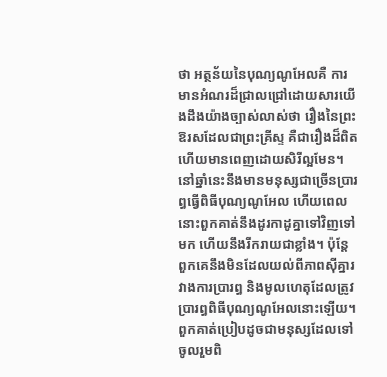ថា អត្ថន័យនៃបុណ្យណូអែលគឺ ការមានអំណរដ៏ជ្រាលជ្រៅដោយសារយើងដឹងយ៉ាងច្បាស់លាស់ថា រឿងនៃព្រះឱរសដែលជាព្រះគ្រីស្ទ គឺជារឿងដ៏ពិត ហើយមានពេញដោយសិរីល្អមែន។ នៅឆ្នាំនេះនឹងមានមនុស្សជាច្រើនប្រារព្ធធ្វើពិធីបុណ្យណូអែល ហើយពេលនោះពួកគាត់នឹងដូរកាដូគ្នាទៅវិញទៅមក ហើយនឹងរីករាយជាខ្លាំង។ ប៉ុន្តែ ពួកគេនឹងមិនដែលយល់ពីភាពស៊ីគ្នារវាងការប្រារព្ធ និងមូលហេតុដែលត្រូវប្រារព្ធពិធីបុណ្យណូអែលនោះឡើយ។ ពួកគាត់ប្រៀបដូចជាមនុស្សដែលទៅចូលរួមពិ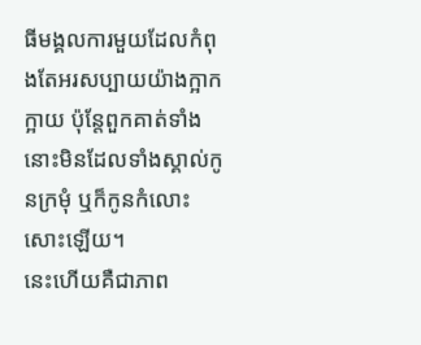ធីមង្គលការមួយដែលកំពុងតែអរសប្បាយយ៉ាងក្អាកក្អាយ ប៉ុន្តែពួកគាត់ទាំងនោះមិនដែលទាំងស្គាល់កូនក្រមុំ ឬក៏កូនកំលោះសោះឡើយ។
នេះហើយគឺជាភាព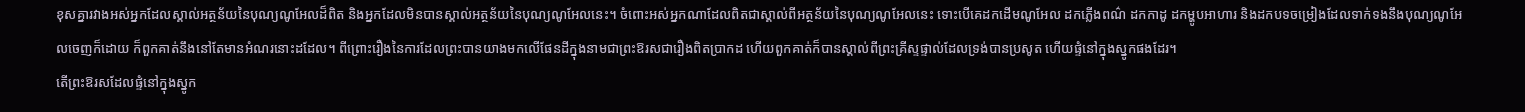ខុសគ្នារវាងអស់អ្នកដែលស្គាល់អត្ថន័យនៃបុណ្យណូអែលដ៏ពិត និងអ្នកដែលមិនបានស្គាល់អត្ថន័យនៃបុណ្យណូអែលនេះ។ ចំពោះអស់អ្នកណាដែលពិតជាស្គាល់ពីអត្ថន័យនៃបុណ្យណូអែលនេះ ទោះបើគេដកដើមណូអែល ដកភ្លើងពណ៌ ដកកាដូ ដកម្ហូបអាហារ និងដកបទចម្រៀងដែលទាក់ទងនឹងបុណ្យណូអែលចេញក៏ដោយ ក៏ពួកគាត់នឹងនៅតែមានអំណរនោះដដែល។ ពីព្រោះរឿងនៃការដែលព្រះបានយាងមកលើផែនដីក្នុងនាមជាព្រះឱរសជារឿងពិតប្រាកដ ហើយពួកគាត់ក៏បានស្គាល់ពីព្រះគ្រីស្ទផ្ទាល់ដែលទ្រង់បានប្រសូត ហើយផ្ទំនៅក្នុងស្នូកផងដែរ។
តើព្រះឱរសដែលផ្ទំនៅក្នុងស្នូក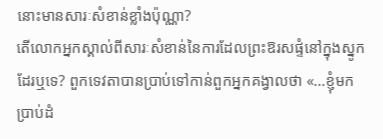នោះមានសារៈសំខាន់ខ្លាំងប៉ុណ្ណា?
តើលោកអ្នកស្គាល់ពីសារៈសំខាន់នៃការដែលព្រះឱរសផ្ទំនៅក្នុងស្នូកដែរឬទេ? ពួកទេវតាបានប្រាប់ទៅកាន់ពួកអ្នកគង្វាលថា «…ខ្ញុំមកប្រាប់ដំ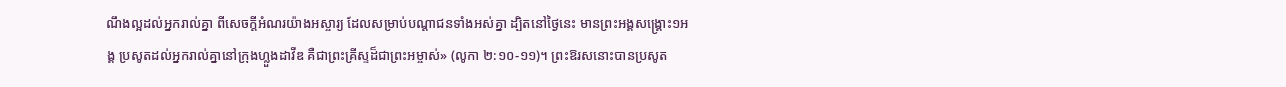ណឹងល្អដល់អ្នករាល់គ្នា ពីសេចក្ដីអំណរយ៉ាងអស្ចារ្យ ដែលសម្រាប់បណ្ដាជនទាំងអស់គ្នា ដ្បិតនៅថ្ងៃនេះ មានព្រះអង្គសង្គ្រោះ១អង្គ ប្រសូតដល់អ្នករាល់គ្នានៅក្រុងហ្លួងដាវីឌ គឺជាព្រះគ្រីស្ទដ៏ជាព្រះអម្ចាស់» (លូកា ២:១០-១១)។ ព្រះឱរសនោះបានប្រសូត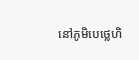នៅភូមិបេថ្លេហិ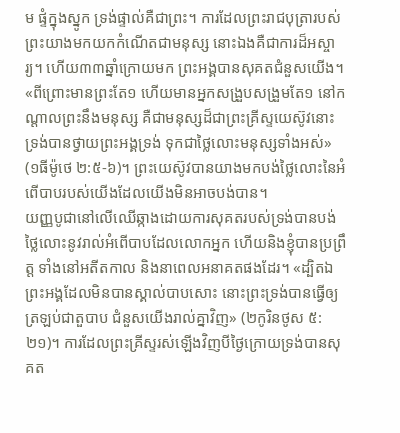ម ផ្ទំក្នុងស្នូក ទ្រង់ផ្ទាល់គឺជាព្រះ។ ការដែលព្រះរាជបុត្រារបស់ព្រះយាងមកយកកំណើតជាមនុស្ស នោះឯងគឺជាការដ៏អស្ចារ្យ។ ហើយ៣៣ឆ្នាំក្រោយមក ព្រះអង្គបានសុគតជំនួសយើង។ «ពីព្រោះមានព្រះតែ១ ហើយមានអ្នកសង្រួបសង្រួមតែ១ នៅកណ្ដាលព្រះនឹងមនុស្ស គឺជាមនុស្សដ៏ជាព្រះគ្រីស្ទយេស៊ូវនោះ ទ្រង់បានថ្វាយព្រះអង្គទ្រង់ ទុកជាថ្លៃលោះមនុស្សទាំងអស់» (១ធីម៉ូថេ ២:៥-៦)។ ព្រះយេស៊ូវបានយាងមកបង់ថ្លៃលោះនៃអំពើបាបរបស់យើងដែលយើងមិនអាចបង់បាន។
យញ្ញបូជានៅលើឈើឆ្កាងដោយការសុគតរបស់ទ្រង់បានបង់ថ្លៃលោះនូវរាល់អំពើបាបដែលលោកអ្នក ហើយនិងខ្ញុំបានប្រព្រឹត្ត ទាំងនៅអតីតកាល និងនាពេលអនាគតផងដែរ។ «ដ្បិតឯព្រះអង្គដែលមិនបានស្គាល់បាបសោះ នោះព្រះទ្រង់បានធ្វើឲ្យត្រឡប់ជាតួបាប ជំនួសយើងរាល់គ្នាវិញ» (២កូរិនថូស ៥:២១)។ ការដែលព្រះគ្រីស្ទរស់ឡើងវិញបីថ្ងៃក្រោយទ្រង់បានសុគត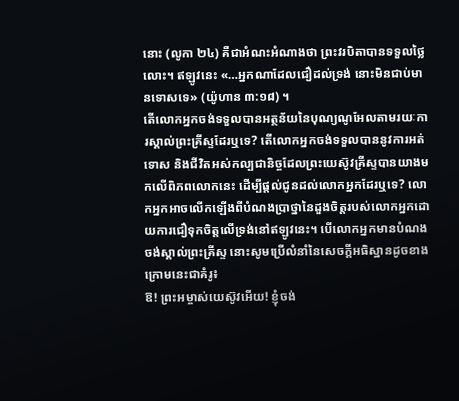នោះ (លូកា ២៤) គឺជាអំណះអំណាងថា ព្រះវរបិតាបានទទួលថ្លៃលោះ។ ឥឡូវនេះ «…អ្នកណាដែលជឿដល់ទ្រង់ នោះមិនជាប់មានទោសទេ» (យ៉ូហាន ៣:១៨) ។
តើលោកអ្នកចង់ទទួលបានអត្ថន័យនៃបុណ្យណូអែលតាមរយៈការស្គាល់ព្រះគ្រីស្ទដែរឬទេ? តើលោកអ្នកចង់ទទួលបាននូវការអត់ទោស និងជីវិតអស់កល្បជានិច្ចដែលព្រះយេស៊ូវគ្រីស្ទបានយាងមកលើពិភពលោកនេះ ដើម្បីផ្ដល់ជូនដល់លោកអ្នកដែរឬទេ? លោកអ្នកអាចលើកឡើងពីបំណងប្រាថ្នានៃដួងចិត្តរបស់លោកអ្នកដោយការជឿទុកចិត្តលើទ្រង់នៅឥឡូវនេះ។ បើលោកអ្នកមានបំណងចង់ស្គាល់ព្រះគ្រីស្ទ នោះសូមប្រើលំនាំនៃសេចក្តីអធិស្ឋានដូចខាងក្រោមនេះជាគំរូ៖
ឱ! ព្រះអម្ចាស់យេស៊ូវអើយ! ខ្ញុំចង់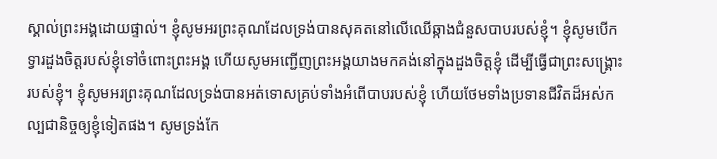ស្គាល់ព្រះអង្គដោយផ្ទាល់។ ខ្ញុំសូមអរព្រះគុណដែលទ្រង់បានសុគតនៅលើឈើឆ្កាងជំនួសបាបរបស់ខ្ញុំ។ ខ្ញុំសូមបើកទ្វារដួងចិត្តរបស់ខ្ញុំទៅចំពោះព្រះអង្គ ហើយសូមអញ្ជើញព្រះអង្គយាងមកគង់នៅក្នុងដួងចិត្តខ្ញុំ ដើម្បីធ្វើជាព្រះសង្គ្រោះរបស់ខ្ញុំ។ ខ្ញុំសូមអរព្រះគុណដែលទ្រង់បានអត់ទោសគ្រប់ទាំងអំពើបាបរបស់ខ្ញុំ ហើយថែមទាំងប្រទានជីវិតដ៏អស់កល្បជានិច្ចឲ្យខ្ញុំទៀតផង។ សូមទ្រង់កែ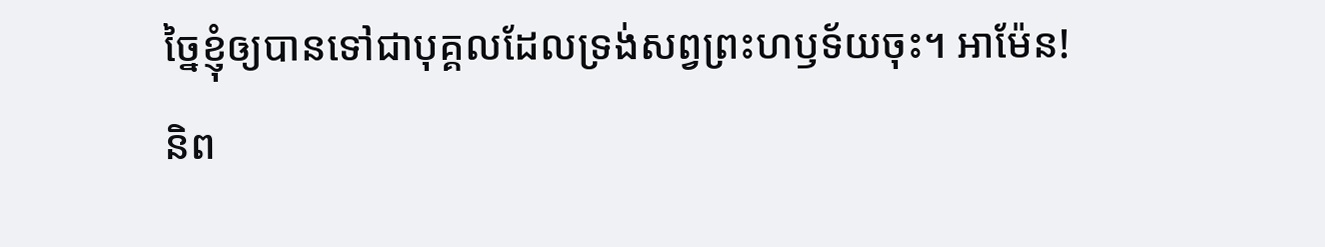ច្នៃខ្ញុំឲ្យបានទៅជាបុគ្គលដែលទ្រង់សព្វព្រះហឫទ័យចុះ។ អាម៉ែន!
និព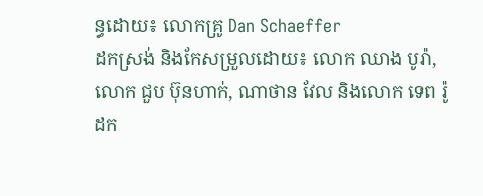ន្ធដោយ៖ លោកគ្រូ Dan Schaeffer
ដកស្រង់ និងកែសម្រួលដោយ៖ លោក ឈាង បូរ៉ា, លោក ជួប ប៊ុនហាក់, ណាថាន វែល និងលោក ទេព រ៉ូ
ដក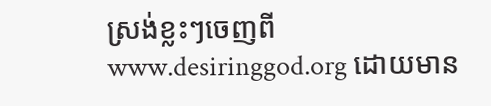ស្រង់ខ្លះៗចេញពី www.desiringgod.org ដោយមាន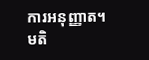ការអនុញ្ញាត។
មតិ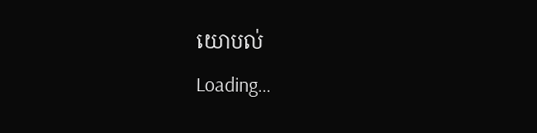យោបល់
Loading…